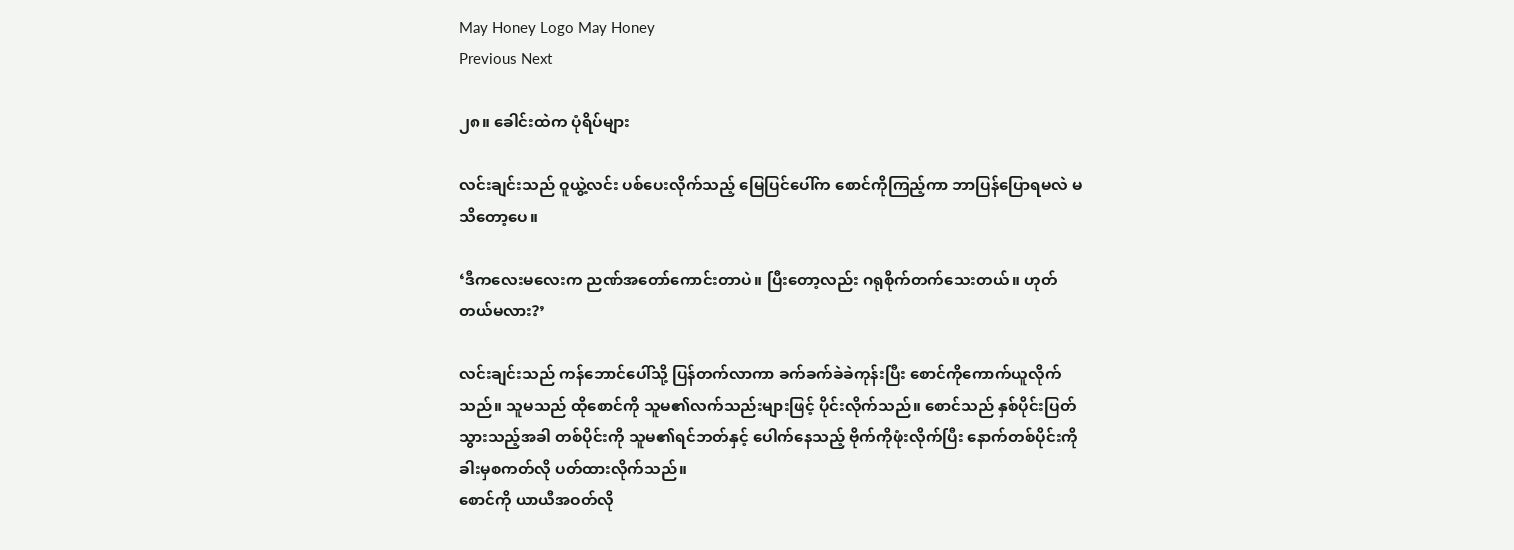May Honey Logo May Honey
Previous Next

၂၈။ ခေါင်းထဲက ပုံရိပ်များ

လင်းချင်းသည် ဝူယွဲ့လင်း ပစ်ပေးလိုက်သည့် မြေပြင်ပေါ်က စောင်ကိုကြည့်ကာ ဘာပြန်ပြောရမလဲ မသိတော့ပေ။

‘ဒီကလေးမလေးက ညဏ်အတော်ကောင်းတာပဲ။ ပြီးတော့လည်း ဂရုစိုက်တက်သေးတယ်။ ဟုတ်တယ်မလား?’

လင်းချင်းသည် ကန်ဘောင်ပေါ်သို့ ပြန်တက်လာကာ ခက်ခက်ခဲခဲကုန်းပြီး စောင်ကိုကောက်ယူလိုက်သည်။ သူမသည် ထိုစောင်ကို သူမ၏လက်သည်းများဖြင့် ပိုင်းလိုက်သည်။ စောင်သည် နှစ်ပိုင်းပြတ်သွားသည့်အခါ တစ်ပိုင်းကို သူမ၏ရင်ဘတ်နှင့် ပေါက်နေသည့် ဗိုက်ကိုဖုံးလိုက်ပြီး နောက်တစ်ပိုင်းကို ခါးမှစကတ်လို ပတ်ထားလိုက်သည်။
စောင်ကို ယာယီအဝတ်လို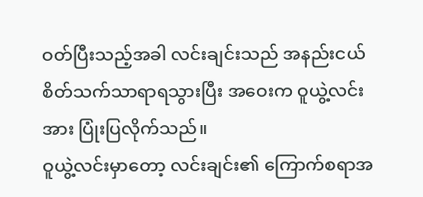ဝတ်ပြီးသည့်အခါ လင်းချင်းသည် အနည်းငယ်စိတ်သက်သာရာရသွားပြီး အဝေးက ဝူယွဲ့လင်းအား ပြုံးပြလိုက်သည်။
ဝူယွဲ့လင်းမှာတော့ လင်းချင်း၏ ကြောက်စရာအ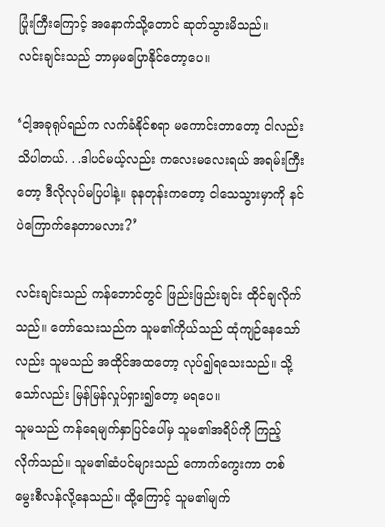ပြုံးကြီးကြောင့် အနောက်သို့တောင် ဆုတ်သွားမိသည်။
လင်းချင်းသည် ဘာမှမပြောနိုင်တော့ပေ။

‘ငါ့အခုရုပ်ရည်က လက်ခံနိုင်စရာ မကောင်းတာတော့ ငါလည်းသိပါတယ်. . .ဒါပင်မယ့်လည်း ကလေးမလေးရယ် အရမ်းကြီးတော့ ဒီလိုလုပ်မပြပါနဲ့။ ခုနတုန်းကတော့ ငါသေသွားမှာကို နင်ပဲကြောက်နေတာမလား?’

လင်းချင်းသည် ကန်ဘောင်တွင် ဖြည်းဖြည်းချင်း ထိုင်ချလိုက်သည်။ တော်သေးသည်က သူမ၏ကိုယ်သည် ထုံကျဉ်နေသော်လည်း သူမသည် အထိုင်အထတော့ လုပ်၍ရသေးသည်။ သို့သော်လည်း မြန်မြန်လှုပ်ရှား၍တော့ မရပေ။
သူမသည် ကန်ရေမျက်နှာပြင်ပေါ်မှ သူမ၏အရိပ်ကို ကြည့်လိုက်သည်။ သူမ၏ဆံပင်များသည် ကောက်ကွေးကာ တစ်မွေးစီလန်လို့နေသည်။ ထို့ကြောင့် သူမ၏မျက်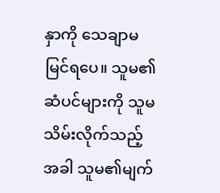နှာကို သေချာမမြင်ရပေ။ သူမ၏ဆံပင်များကို သူမသိမ်းလိုက်သည့်အခါ သူမ၏မျက်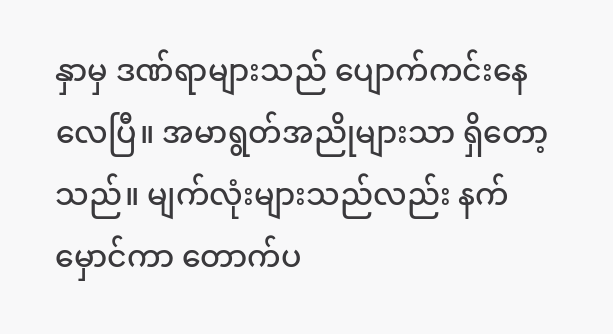နှာမှ ဒဏ်ရာများသည် ပျောက်ကင်းနေလေပြီ။ အမာရွတ်အညိုများသာ ရှိတော့သည်။ မျက်လုံးများသည်လည်း နက်မှောင်ကာ တောက်ပ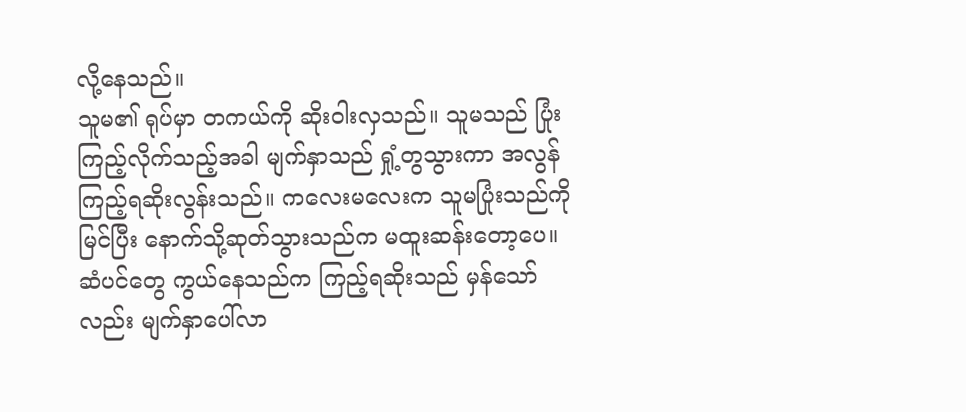လို့နေသည်။
သူမ၏ ရုပ်မှာ တကယ်ကို ဆိုးဝါးလှသည်။ သူမသည် ပြုံးကြည့်လိုက်သည့်အခါ မျက်နှာသည် ရှုံ့တွသွားကာ အလွန်ကြည့်ရဆိုးလွန်းသည်။ ကလေးမလေးက သူမပြုံးသည်ကို မြင်ပြီး နောက်သို့ဆုတ်သွားသည်က မထူးဆန်းတော့ပေ။ ဆံပင်တွေ ကွယ်နေသည်က ကြည့်ရဆိုးသည် မှန်သော်လည်း မျက်နှာပေါ်လာ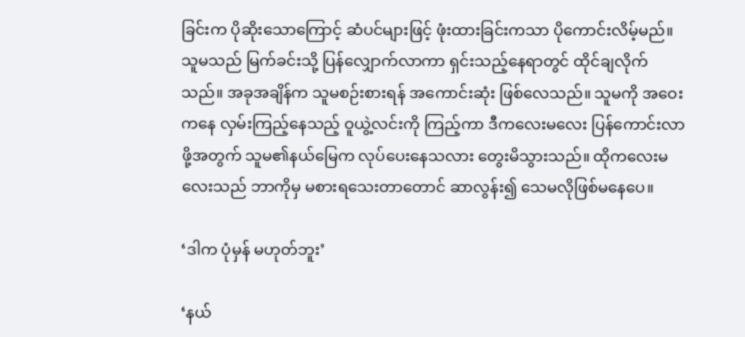ခြင်းက ပိုဆိုးသောကြောင့် ဆံပင်များဖြင့် ဖုံးထားခြင်းကသာ ပိုကောင်းလိမ့်မည်။
သူမသည် မြက်ခင်းသို့ ပြန်လျှောက်လာကာ ရှင်းသည့်နေရာတွင် ထိုင်ချလိုက်သည်။ အခုအချိန်က သူမစဉ်းစားရန် အကောင်းဆုံး ဖြစ်လေသည်။ သူမကို အဝေးကနေ လှမ်းကြည့်နေသည့် ဝူယွဲ့လင်းကို ကြည့်ကာ ဒီကလေးမလေး ပြန်ကောင်းလာဖို့အတွက် သူမ၏နယ်မြေက လုပ်ပေးနေသလား တွေးမိသွားသည်။ ထိုကလေးမလေးသည် ဘာကိုမှ မစားရသေးတာတောင် ဆာလွန်း၍ သေမလိုဖြစ်မနေပေ။

‘ဒါက ပုံမှန် မဟုတ်ဘူး’

‘နယ်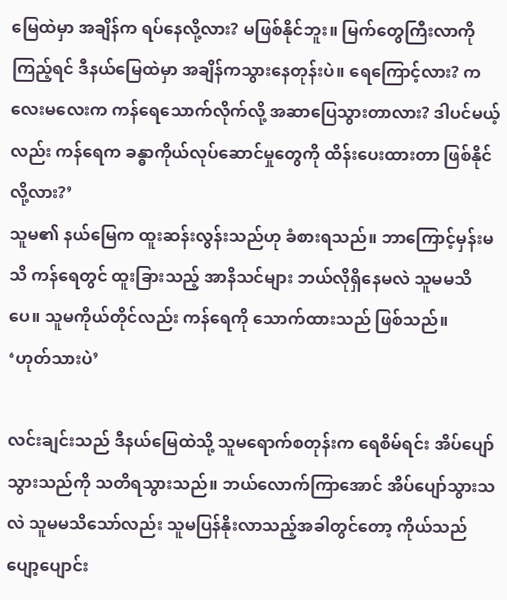မြေထဲမှာ အချိန်က ရပ်နေလို့လား? မဖြစ်နိုင်ဘူး။ မြက်တွေကြီးလာကိုကြည့်ရင် ဒီနယ်မြေထဲမှာ အချိန်ကသွားနေတုန်းပဲ။ ရေကြောင့်လား? ကလေးမလေးက ကန်ရေသောက်လိုက်လို့ အဆာပြေသွားတာလား? ဒါပင်မယ့်လည်း ကန်ရေက ခန္ဓာကိုယ်လုပ်ဆောင်မှုတွေကို ထိန်းပေးထားတာ ဖြစ်နိုင်လို့လား?’
သူမ၏ နယ်မြေက ထူးဆန်းလွန်းသည်ဟု ခံစားရသည်။ ဘာကြောင့်မှန်းမသိ ကန်ရေတွင် ထူးခြားသည့် အာနိသင်များ ဘယ်လိုရှိနေမလဲ သူမမသိပေ။ သူမကိုယ်တိုင်လည်း ကန်ရေကို သောက်ထားသည် ဖြစ်သည်။
‘ဟုတ်သားပဲ’

လင်းချင်းသည် ဒီနယ်မြေထဲသို့ သူမရောက်စတုန်းက ရေစိမ်ရင်း အိပ်ပျော်သွားသည်ကို သတိရသွားသည်။ ဘယ်လောက်ကြာအောင် အိပ်ပျော်သွားသလဲ သူမမသိသော်လည်း သူမပြန်နိုးလာသည့်အခါတွင်တော့ ကိုယ်သည်ပျော့ပျောင်း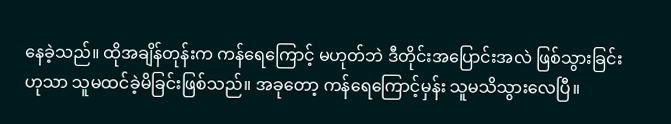နေခဲ့သည်။ ထိုအချိန်တုန်းက ကန်ရေကြောင့် မဟုတ်ဘဲ ဒီတိုင်းအပြောင်းအလဲ ဖြစ်သွားခြင်းဟုသာ သူမထင်ခဲ့မိခြင်းဖြစ်သည်။ အခုတော့ ကန်ရေကြောင့်မှန်း သူမသိသွားလေပြီ။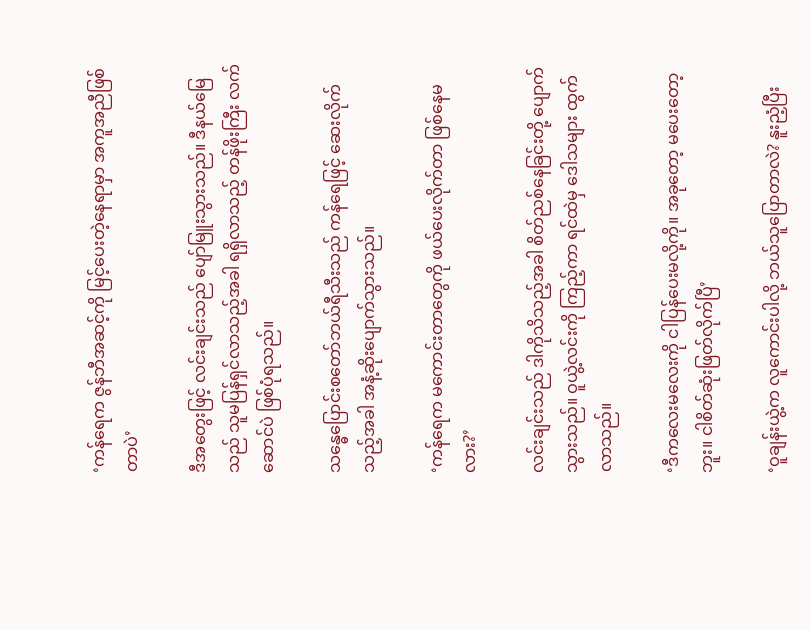‘ကန်ရေက ဇွန်ဘီအဆင့်ကို မြင့်ပေးတဲ့နေရာမှာ အကူအညီဖြစ်တာပဲ’

ဒီအတွေးဖြင့် လင်းချင်းသည် ပျော်မြူးသွားသည်။ ဒီနယ်မြေသည် သူမပြန်ရှင်လာသည့်အခါ ရရှိလာသည့် တန်ဖိုးကြီး လက်ဆောင်ပဲ ဖြစ်ပုံရသည်။

သန္ဓေပြောင်းစတော်ဘယ်ရီသီးသည် ကန်ရေဖြင့် ဆေးလိုက်သည့်အခါ အနံ့ဆိုးပျောက်သွားသည်။

‘ကန်ရေက မကောင်းတာတွေကို ဖယ်ပေးလိုက်တာ ဖြစ်နေမလား?’

လင်းချင်းသည် ဒါကိုသိသည့်အခါ စိတ်ညစ်နေခြင်းတို့ ပျောက်သွားသည်။ ဝူယွဲ့လင်းကို ကြည့်ကာ ရင်ထဲမှ ဒေါသများ ထွက်လာသည်။

‘ဒီကလေးမလေးကို ငါပြန်ပေးမလို့ကို။ အခုတော့ မပေးတော့ဘူး။ ငါစိတ်ဆုံးဖြတ်လိုက်ပြီ’

‘ဝူချန်းယွဲ့က လူကောင်းပါလို့ ဘယ်သူပြောတာလဲ? နူးညံ့ပြီး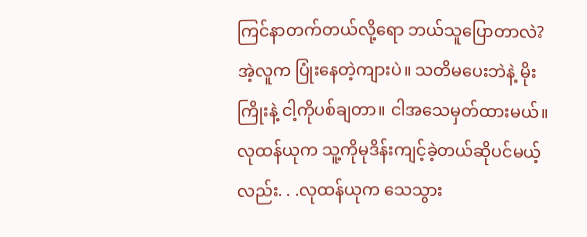ကြင်နာတက်တယ်လို့ရော ဘယ်သူပြောတာလဲ? အဲ့လူက ပြုံးနေတဲ့ကျားပဲ။ သတိမပေးဘဲနဲ့ မိုးကြိုးနဲ့ ငါ့ကိုပစ်ချတာ။ ငါအသေမှတ်ထားမယ်။ လုထန်ယုက သူ့ကိုမုဒိန်းကျင့်ခဲ့တယ်ဆိုပင်မယ့်လည်း. . .လုထန်ယုက သေသွား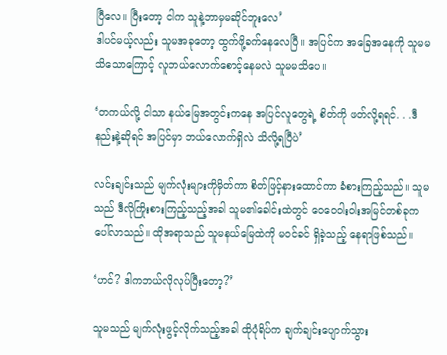ပြီလေ။ ပြီးတော့ ငါက သူနဲ့ဘာမှမဆိုင်ဘူးလေ’
ဒါပင်မယ့်လည်း သူမအခုတော့ ထွက်ဖို့ခက်နေလေပြီ။ အပြင်က အခြေအနေကို သူမမသိသောကြောင့် လူဘယ်လောက်စောင့်နေမလဲ သူမမသိပေ။

‘တကယ်လို့ ငါသာ နယ်မြေအတွင်းကနေ အပြင်လူတွေရဲ့ စိတ်ကို ဖတ်လို့ရရင်. . .ဒီနည်းနဲ့ဆိုရင် အပြင်မှာ ဘယ်လောက်ရှိလဲ သိလို့ရပြီပဲ’

လင်းချင်းသည် မျက်လုံးများကိုမှိတ်ကာ စိတ်ဖြင့်နားထောင်ကာ ခံစားကြည့်သည်။ သူမသည် ဒီလိုကြိုးစားကြည့်သည့်အခါ သူမ၏ခေါင်းထဲတွင် ဝေဝေဝါးဝါးအမြင်တစ်ခုက ပေါ်လာသည်။ ထိုအရာသည် သူမနယ်မြေထဲကို မဝင်ခင် ရှိခဲ့သည့် နေရာဖြစ်သည်။

‘ဟင်? ဒါကဘယ်လိုလုပ်ပြီးတော့?’

သူမသည် မျက်လုံးဖွင့်လိုက်သည့်အခါ ထိုပုံရိပ်က ချက်ချင်းပျောက်သွား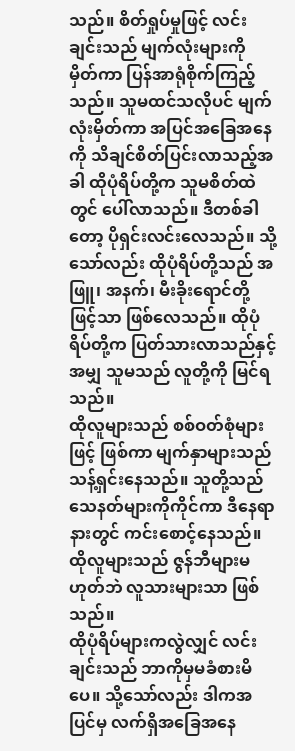သည်။ စိတ်ရှုပ်မှုဖြင့် လင်းချင်းသည် မျက်လုံးများကို မှိတ်ကာ ပြန်အာရုံစိုက်ကြည့်သည်။ သူမထင်သလိုပင် မျက်လုံးမှိတ်ကာ အပြင်အခြေအနေကို သိချင်စိတ်ပြင်းလာသည့်အခါ ထိုပုံရိပ်တို့က သူမစိတ်ထဲတွင် ပေါ်လာသည်။ ဒီတစ်ခါတော့ ပိုရှင်းလင်းလေသည်။ သို့သော်လည်း ထိုပုံရိပ်တို့သည် အဖြူ၊ အနက်၊ မီးခိုးရောင်တို့ဖြင့်သာ ဖြစ်လေသည်။ ထိုပုံရိပ်တို့က ပြတ်သားလာသည်နှင့်အမျှ သူမသည် လူတို့ကို မြင်ရသည်။
ထိုလူများသည် စစ်ဝတ်စုံများဖြင့် ဖြစ်ကာ မျက်နှာများသည် သန့်ရှင်းနေသည်။ သူတို့သည် သေနတ်များကိုကိုင်ကာ ဒီနေရာနားတွင် ကင်းစောင့်နေသည်။ ထိုလူများသည် ဇွန်ဘီများမဟုတ်ဘဲ လူသားများသာ ဖြစ်သည်။
ထိုပုံရိပ်များကလွဲလျှင် လင်းချင်းသည် ဘာကိုမှမခံစားမိပေ။ သို့သော်လည်း ဒါကအပြင်မှ လက်ရှိအခြေအနေ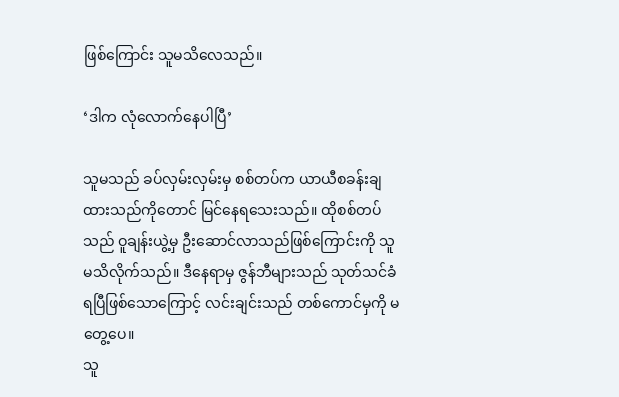ဖြစ်ကြောင်း သူမသိလေသည်။

‘ဒါက လုံလောက်နေပါပြီ’

သူမသည် ခပ်လှမ်းလှမ်းမှ စစ်တပ်က ယာယီစခန်းချထားသည်ကိုတောင် မြင်နေရသေးသည်။ ထိုစစ်တပ်သည် ဝူချန်းယွဲ့မှ ဦးဆောင်လာသည်ဖြစ်ကြောင်းကို သူမသိလိုက်သည်။ ဒီနေရာမှ ဇွန်ဘီများသည် သုတ်သင်ခံရပြီဖြစ်သောကြောင့် လင်းချင်းသည် တစ်ကောင်မှကို မတွေ့ပေ။
သူ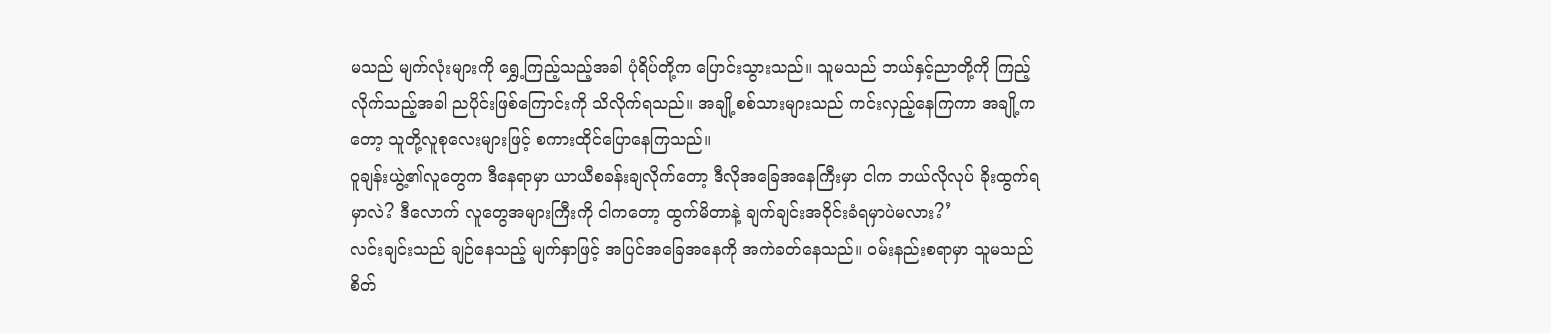မသည် မျက်လုံးများကို ရွှေ့ကြည့်သည့်အခါ ပုံရိပ်တို့က ပြောင်းသွားသည်။ သူမသည် ဘယ်နှင့်ညာတို့ကို ကြည့်လိုက်သည့်အခါ ညပိုင်းဖြစ်ကြောင်းကို သိလိုက်ရသည်။ အချို့စစ်သားများသည် ကင်းလှည့်နေကြကာ အချို့ကတော့ သူတို့လူစုလေးများဖြင့် စကားထိုင်ပြောနေကြသည်။
ဝူချန်းယွဲ့၏လူတွေက ဒီနေရာမှာ ယာယီစခန်းချလိုက်တော့ ဒီလိုအခြေအနေကြီးမှာ ငါက ဘယ်လိုလုပ် ခိုးထွက်ရမှာလဲ? ဒီလောက် လူတွေအများကြီးကို ငါကတော့ ထွက်မိတာနဲ့ ချက်ချင်းအဝိုင်းခံရမှာပဲမလား?’
လင်းချင်းသည် ချဉ်နေသည့် မျက်နှာဖြင့် အပြင်အခြေအနေကို အကဲခတ်နေသည်။ ဝမ်းနည်းစရာမှာ သူမသည် စိတ်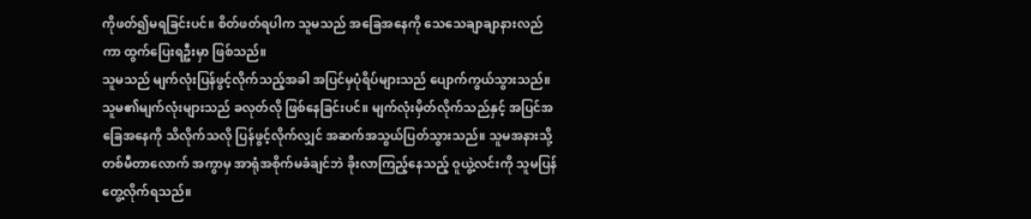ကိုဖတ်၍မရခြင်းပင်။ စိတ်ဖတ်ရပါက သူမသည် အခြေအနေကို သေသေချာချာနားလည်ကာ ထွက်ပြေးရဦးမှာ ဖြစ်သည်။
သူမသည် မျက်လုံးပြန်ဖွင့်လိုက်သည့်အခါ အပြင်မှပုံရိပ်များသည် ပျောက်ကွယ်သွားသည်။ သူမ၏မျက်လုံးများသည် ခလုတ်လို ဖြစ်နေခြင်းပင်။ မျက်လုံးမှိတ်လိုက်သည်နှင့် အပြင်အခြေအနေကို သိလိုက်သလို ပြန်ဖွင့်လိုက်လျှင် အဆက်အသွယ်ပြတ်သွားသည်။ သူမအနားသို့ တစ်မီတာလောက် အကွာမှ အာရုံအစိုက်မခံချင်ဘဲ ခိုးလာကြည့်နေသည့် ဝူယွဲ့လင်းကို သူမပြန်တွေ့လိုက်ရသည်။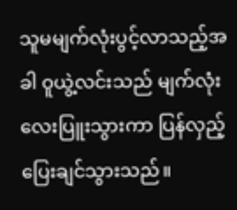သူမမျက်လုံးပွင့်လာသည့်အခါ ဝူယွဲ့လင်းသည် မျက်လုံးလေးပြူးသွားကာ ပြန်လှည့်ပြေးချင်သွားသည်။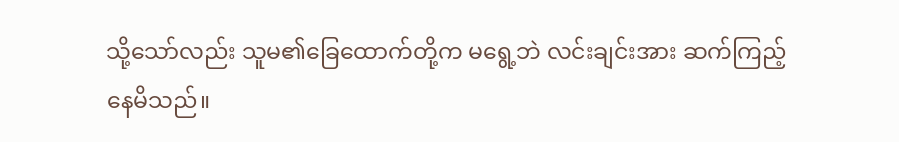သို့သော်လည်း သူမ၏ခြေထောက်တို့က မရွေ့ဘဲ လင်းချင်းအား ဆက်ကြည့်နေမိသည်။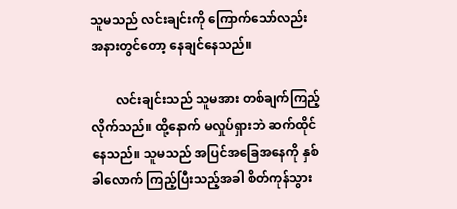သူမသည် လင်းချင်းကို ကြောက်သော်လည်း အနားတွင်တော့ နေချင်နေသည်။

        လင်းချင်းသည် သူမအား တစ်ချက်ကြည့်လိုက်သည်။ ထို့နောက် မလှုပ်ရှားဘဲ ဆက်ထိုင်နေသည်။ သူမသည် အပြင်အခြေအနေကို နှစ်ခါလောက် ကြည့်ပြီးသည့်အခါ စိတ်ကုန်သွား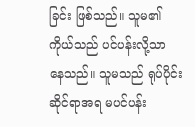ခြင်း ဖြစ်သည်။ သူမ၏ကိုယ်သည် ပင်ပန်းလို့သာ နေသည်။ သူမသည် ရုပ်ပိုင်းဆိုင်ရာအရ မပင်ပန်း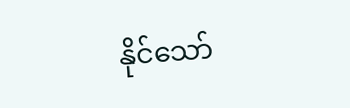နိုင်သော်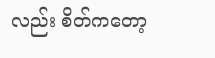လည်း စိတ်ကတော့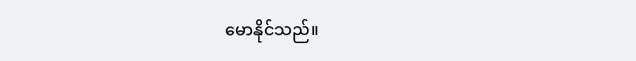မောနိုင်သည်။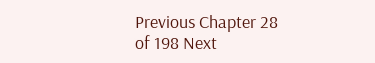Previous Chapter 28 of 198 Next